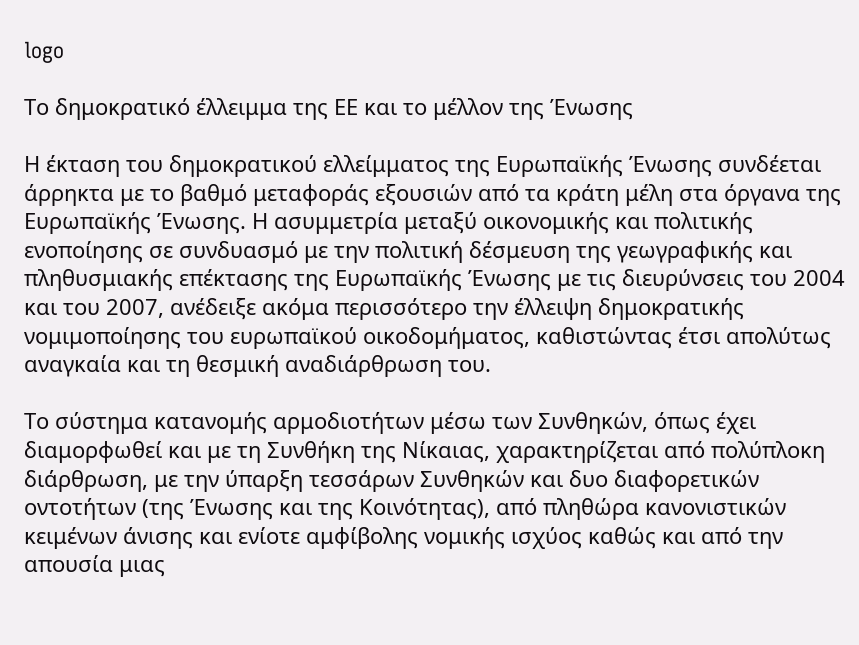logo

Το δημοκρατικό έλλειμμα της ΕΕ και το μέλλον της Ένωσης

Η έκταση του δημοκρατικού ελλείμματος της Ευρωπαϊκής Ένωσης συνδέεται άρρηκτα με το βαθμό μεταφοράς εξουσιών από τα κράτη μέλη στα όργανα της Ευρωπαϊκής Ένωσης. Η ασυμμετρία μεταξύ οικονομικής και πολιτικής ενοποίησης σε συνδυασμό με την πολιτική δέσμευση της γεωγραφικής και πληθυσμιακής επέκτασης της Ευρωπαϊκής Ένωσης με τις διευρύνσεις του 2004 και του 2007, ανέδειξε ακόμα περισσότερο την έλλειψη δημοκρατικής νομιμοποίησης του ευρωπαϊκού οικοδομήματος, καθιστώντας έτσι απολύτως αναγκαία και τη θεσμική αναδιάρθρωση του.

Το σύστημα κατανομής αρμοδιοτήτων μέσω των Συνθηκών, όπως έχει διαμορφωθεί και με τη Συνθήκη της Νίκαιας, χαρακτηρίζεται από πολύπλοκη διάρθρωση, με την ύπαρξη τεσσάρων Συνθηκών και δυο διαφορετικών οντοτήτων (της Ένωσης και της Κοινότητας), από πληθώρα κανονιστικών κειμένων άνισης και ενίοτε αμφίβολης νομικής ισχύος καθώς και από την απουσία μιας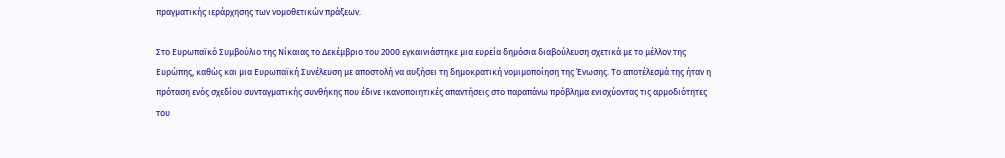πραγματικής ιεράρχησης των νομοθετικών πράξεων.

Στο Ευρωπαϊκό Συμβούλιο της Νίκαιας το Δεκέμβριο του 2000 εγκαινιάστηκε μια ευρεία δημόσια διαβούλευση σχετικά με το μέλλον της Ευρώπης, καθώς και μια Ευρωπαϊκή Συνέλευση με αποστολή να αυξήσει τη δημοκρατική νομιμοποίηση της Ένωσης. Το αποτέλεσμά της ήταν η πρόταση ενός σχεδίου συνταγματικής συνθήκης που έδινε ικανοποιητικές απαντήσεις στο παραπάνω πρόβλημα ενισχύοντας τις αρμοδιότητες του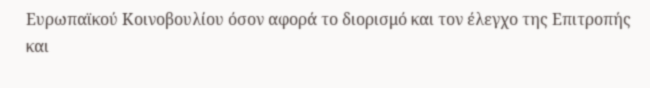Ευρωπαϊκού Κοινοβουλίου όσον αφορά το διορισμό και τον έλεγχο της Επιτροπής και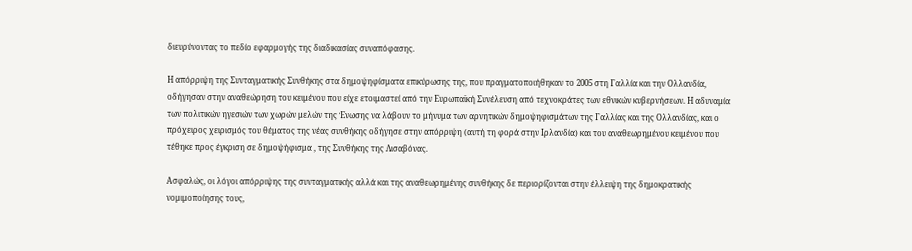διευρύνοντας το πεδίο εφαρμογής της διαδικασίας συναπόφασης.

Η απόρριψη της Συνταγματικής Συνθήκης στα δημοψηφίσματα επικύρωσης της, που πραγματοποιήθηκαν το 2005 στη Γαλλία και την Ολλανδία, οδήγησαν στην αναθεώρηση του κειμένου που είχε ετοιμαστεί από την Ευρωπαϊκή Συνέλευση από τεχνοκράτες των εθνικών κυβερνήσεων. Η αδυναμία των πολιτικών ηγεσιών των χωρών μελών της Ένωσης να λάβουν το μήνυμα των αρνητικών δημοψηφισμάτων της Γαλλίας και της Ολλανδίας, και ο πρόχειρος χειρισμός του θέματος της νέας συνθήκης οδήγησε στην απόρριψη (αυτή τη φορά στην Ιρλανδία) και του αναθεωρημένου κειμένου που τέθηκε προς έγκριση σε δημοψήφισμα , της Συνθήκης της Λισαβόνας.

Ασφαλώς, οι λόγοι απόρριψης της συνταγματικής αλλά και της αναθεωρημένης συνθήκης δε περιορίζονται στην έλλειψη της δημοκρατικής νομιμοποίησης τους,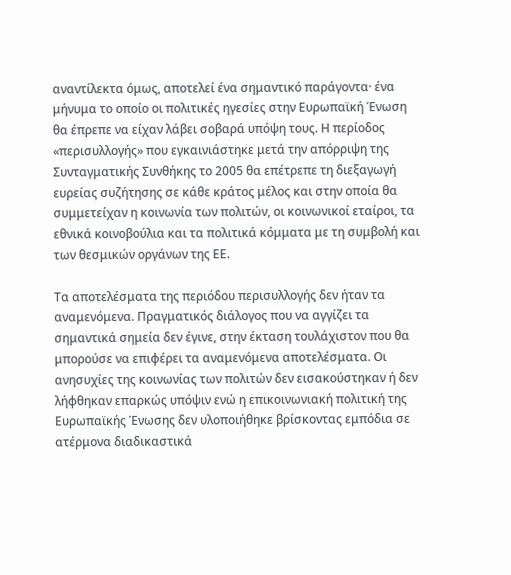αναντίλεκτα όμως, αποτελεί ένα σημαντικό παράγοντα· ένα μήνυμα το οποίο οι πολιτικές ηγεσίες στην Ευρωπαϊκή Ένωση θα έπρεπε να είχαν λάβει σοβαρά υπόψη τους. Η περίοδος «περισυλλογής» που εγκαινιάστηκε μετά την απόρριψη της Συνταγματικής Συνθήκης το 2005 θα επέτρεπε τη διεξαγωγή ευρείας συζήτησης σε κάθε κράτος μέλος και στην οποία θα συμμετείχαν η κοινωνία των πολιτών, οι κοινωνικοί εταίροι, τα εθνικά κοινοβούλια και τα πολιτικά κόμματα με τη συμβολή και των θεσμικών οργάνων της ΕΕ.

Τα αποτελέσματα της περιόδου περισυλλογής δεν ήταν τα αναμενόμενα. Πραγματικός διάλογος που να αγγίζει τα σημαντικά σημεία δεν έγινε, στην έκταση τουλάχιστον που θα μπορούσε να επιφέρει τα αναμενόμενα αποτελέσματα. Οι ανησυχίες της κοινωνίας των πολιτών δεν εισακούστηκαν ή δεν λήφθηκαν επαρκώς υπόψιν ενώ η επικοινωνιακή πολιτική της Ευρωπαϊκής Ένωσης δεν υλοποιήθηκε βρίσκοντας εμπόδια σε ατέρμονα διαδικαστικά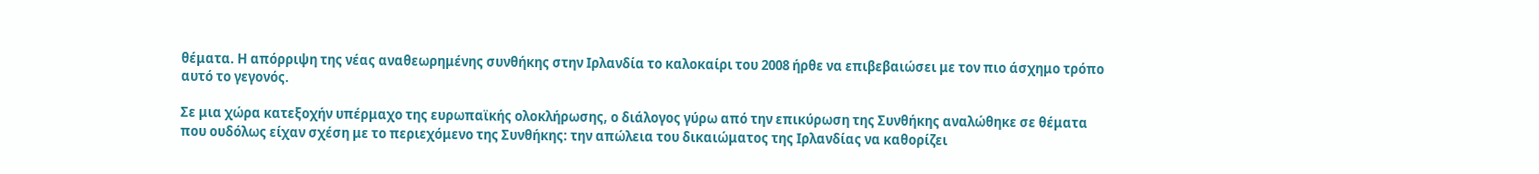θέματα. Η απόρριψη της νέας αναθεωρημένης συνθήκης στην Ιρλανδία το καλοκαίρι του 2008 ήρθε να επιβεβαιώσει με τον πιο άσχημο τρόπο αυτό το γεγονός.

Σε μια χώρα κατεξοχήν υπέρμαχο της ευρωπαϊκής ολοκλήρωσης, ο διάλογος γύρω από την επικύρωση της Συνθήκης αναλώθηκε σε θέματα που ουδόλως είχαν σχέση με το περιεχόμενο της Συνθήκης: την απώλεια του δικαιώματος της Ιρλανδίας να καθορίζει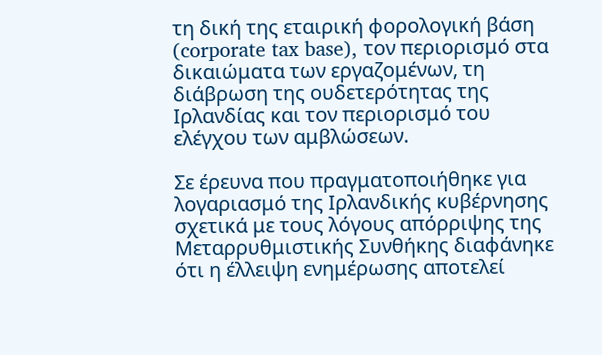τη δική της εταιρική φορολογική βάση (corporate tax base), τον περιορισμό στα δικαιώματα των εργαζομένων, τη διάβρωση της ουδετερότητας της Ιρλανδίας και τον περιορισμό του ελέγχου των αμβλώσεων.

Σε έρευνα που πραγματοποιήθηκε για λογαριασμό της Ιρλανδικής κυβέρνησης σχετικά με τους λόγους απόρριψης της Μεταρρυθμιστικής Συνθήκης διαφάνηκε ότι η έλλειψη ενημέρωσης αποτελεί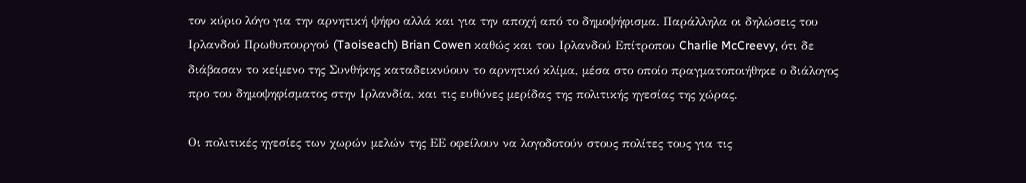τον κύριο λόγο για την αρνητική ψήφο αλλά και για την αποχή από το δημοψήφισμα. Παράλληλα οι δηλώσεις του Ιρλανδού Πρωθυπουργού (Taoiseach) Brian Cowen καθώς και του Ιρλανδού Επίτροπου Charlie McCreevy, ότι δε διάβασαν το κείμενο της Συνθήκης καταδεικνύουν το αρνητικό κλίμα, μέσα στο οποίο πραγματοποιήθηκε ο διάλογος προ του δημοψηφίσματος στην Ιρλανδία, και τις ευθύνες μερίδας της πολιτικής ηγεσίας της χώρας.

Οι πολιτικές ηγεσίες των χωρών μελών της ΕΕ οφείλουν να λογοδοτούν στους πολίτες τους για τις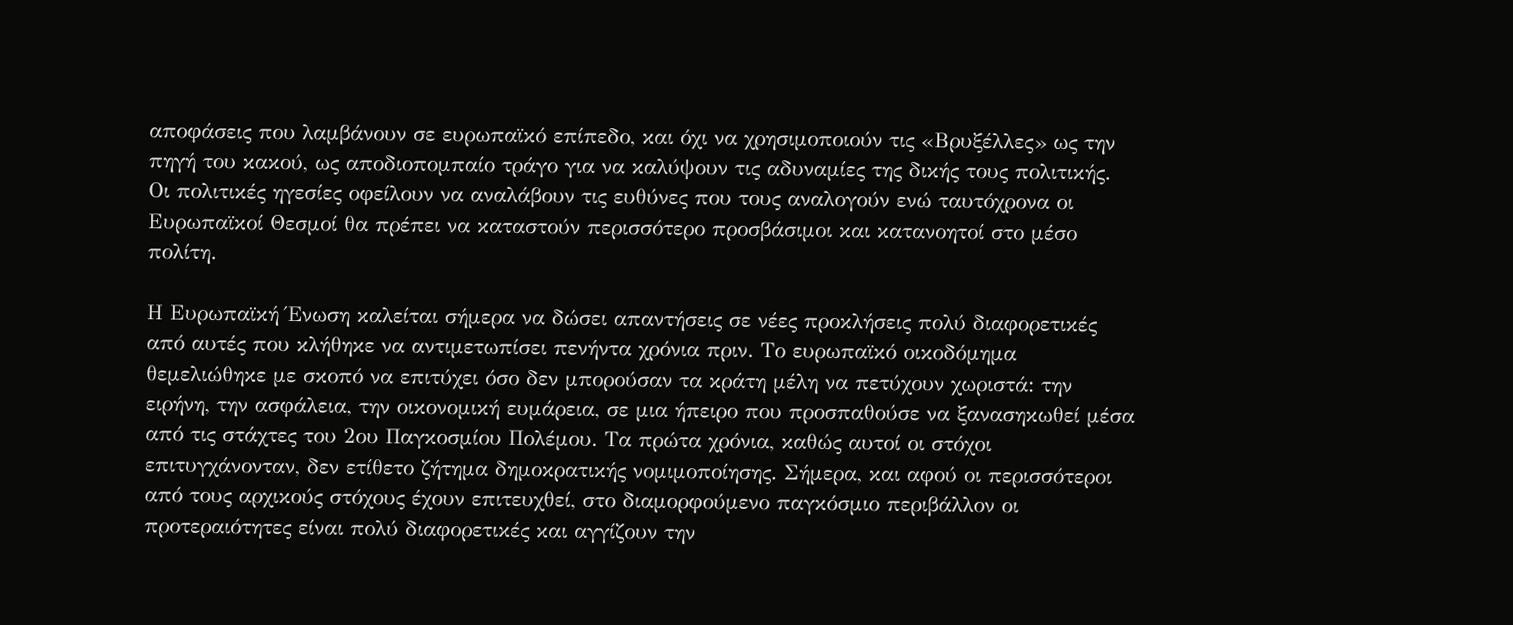αποφάσεις που λαμβάνουν σε ευρωπαϊκό επίπεδο, και όχι να χρησιμοποιούν τις «Βρυξέλλες» ως την πηγή του κακού, ως αποδιοπομπαίο τράγο για να καλύψουν τις αδυναμίες της δικής τους πολιτικής. Οι πολιτικές ηγεσίες οφείλουν να αναλάβουν τις ευθύνες που τους αναλογούν ενώ ταυτόχρονα οι Ευρωπαϊκοί Θεσμοί θα πρέπει να καταστούν περισσότερο προσβάσιμοι και κατανοητοί στο μέσο πολίτη.

Η Ευρωπαϊκή Ένωση καλείται σήμερα να δώσει απαντήσεις σε νέες προκλήσεις πολύ διαφορετικές από αυτές που κλήθηκε να αντιμετωπίσει πενήντα χρόνια πριν. Το ευρωπαϊκό οικοδόμημα θεμελιώθηκε με σκοπό να επιτύχει όσο δεν μπορούσαν τα κράτη μέλη να πετύχουν χωριστά: την ειρήνη, την ασφάλεια, την οικονομική ευμάρεια, σε μια ήπειρο που προσπαθούσε να ξανασηκωθεί μέσα από τις στάχτες του 2ου Παγκοσμίου Πολέμου. Τα πρώτα χρόνια, καθώς αυτοί οι στόχοι επιτυγχάνονταν, δεν ετίθετο ζήτημα δημοκρατικής νομιμοποίησης. Σήμερα, και αφού οι περισσότεροι από τους αρχικούς στόχους έχουν επιτευχθεί, στο διαμορφούμενο παγκόσμιο περιβάλλον οι προτεραιότητες είναι πολύ διαφορετικές και αγγίζουν την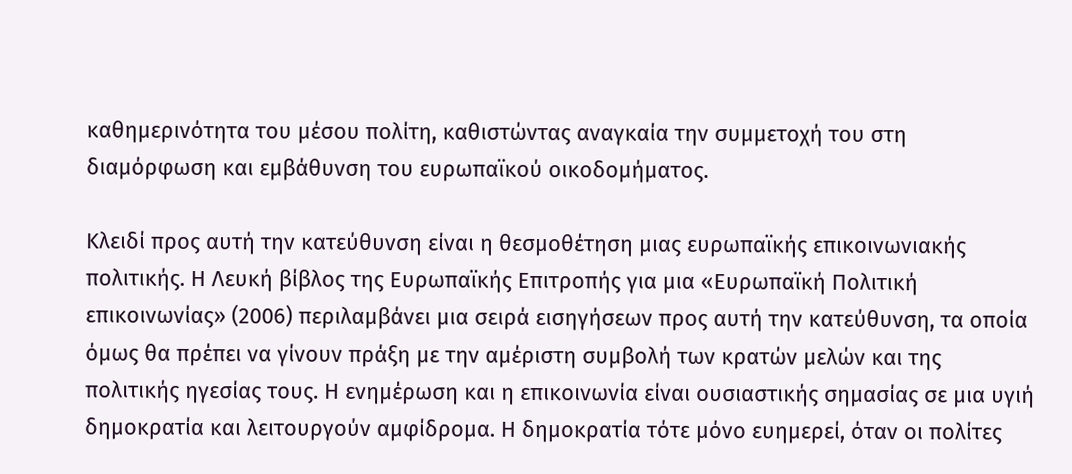καθημερινότητα του μέσου πολίτη, καθιστώντας αναγκαία την συμμετοχή του στη διαμόρφωση και εμβάθυνση του ευρωπαϊκού οικοδομήματος.

Κλειδί προς αυτή την κατεύθυνση είναι η θεσμοθέτηση μιας ευρωπαϊκής επικοινωνιακής πολιτικής. Η Λευκή βίβλος της Ευρωπαϊκής Επιτροπής για μια «Ευρωπαϊκή Πολιτική επικοινωνίας» (2006) περιλαμβάνει μια σειρά εισηγήσεων προς αυτή την κατεύθυνση, τα οποία όμως θα πρέπει να γίνουν πράξη με την αμέριστη συμβολή των κρατών μελών και της πολιτικής ηγεσίας τους. Η ενημέρωση και η επικοινωνία είναι ουσιαστικής σημασίας σε μια υγιή δημοκρατία και λειτουργούν αμφίδρομα. Η δημοκρατία τότε μόνο ευημερεί, όταν οι πολίτες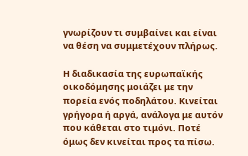γνωρίζουν τι συμβαίνει και είναι να θέση να συμμετέχουν πλήρως.

Η διαδικασία της ευρωπαϊκής οικοδόμησης μοιάζει με την πορεία ενός ποδηλάτου. Κινείται γρήγορα ή αργά, ανάλογα με αυτόν που κάθεται στο τιμόνι. Ποτέ όμως δεν κινείται προς τα πίσω.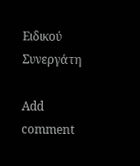Ειδικού Συνεργάτη

Add comment